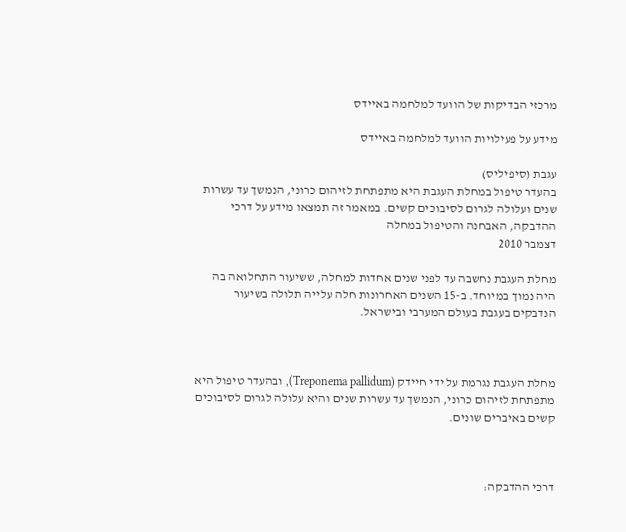מרכזי הבדיקות של הוועד למלחמה באיידס

מידע על פעילויות הוועד למלחמה באיידס

עגבת (סיפיליס)
בהעדר טיפול במחלת העגבת היא מתפתחת לזיהום כרוני, הנמשך עד עשרות שנים ועלולה לגרום לסיבוכים קשים. במאמר זה תמצאו מידע על דרכי ההדבקה, האבחנה והטיפול במחלה
דצמבר 2010

מחלת העגבת נחשבה עד לפני שנים אחדות למחלה, ששיעור התחלואה בה היה נמוך במיוחד. ב-15 השנים האחרונות חלה עלייה תלולה בשיעור הנדבקים בעגבת בעולם המערבי ובישראל.



מחלת העגבת נגרמת על ידי חיידק (Treponema pallidum), ובהעדר טיפול היא מתפתחת לזיהום כרוני, הנמשך עד עשרות שנים והיא עלולה לגרום לסיבוכים קשים באיברים שונים.



דרכי ההדבקה: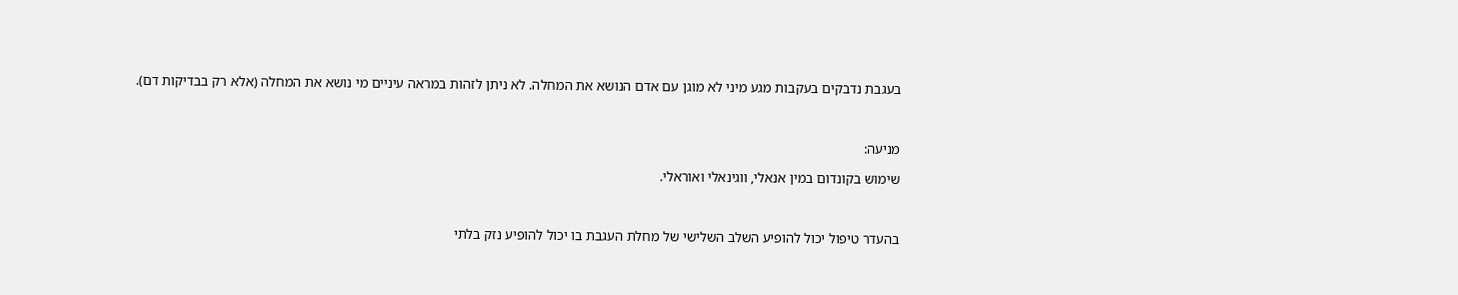בעגבת נדבקים בעקבות מגע מיני לא מוגן עם אדם הנושא את המחלה. לא ניתן לזהות במראה עיניים מי נושא את המחלה (אלא רק בבדיקות דם).



מניעה:

שימוש בקונדום במין אנאלי, ווגינאלי ואוראלי.



בהעדר טיפול יכול להופיע השלב השלישי של מחלת העגבת בו יכול להופיע נזק בלתי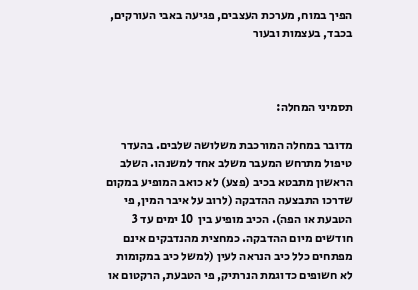הפיך במוח, מערכת העצבים, פגיעה באבי העורקים, בכבד, בעצמות ובעור



תסמיני המחלה:

מדובר במחלה המורכבת משלושה שלבים. בהעדר טיפול מתרחש המעבר משלב אחד למשנהו. השלב הראשון מתבטא בכיב (פצע) לא כואב המופיע במקום שדרכו התבצעה ההדבקה (לרוב על איבר המין, פי הטבעת או הפה). הכיב מופיע בין  10 ימים עד 3 חודשים מיום ההדבקה. כמחצית מהנדבקים אינם מפתחים כלל כיב הנראה לעין (למשל כיב במקומות לא חשופים כדוגמת הנרתיק, פי הטבעת, הרקטום או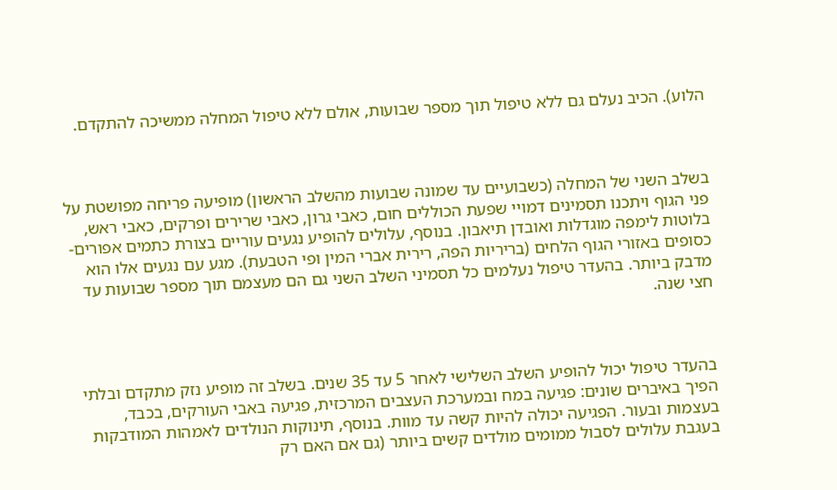הלוע). הכיב נעלם גם ללא טיפול תוך מספר שבועות, אולם ללא טיפול המחלה ממשיכה להתקדם.



בשלב השני של המחלה (כשבועיים עד שמונה שבועות מהשלב הראשון) מופיעה פריחה מפושטת על פני הגוף ויתכנו תסמינים דמויי שפעת הכוללים חום, כאבי גרון, כאבי שרירים ופרקים, כאבי ראש, בלוטות לימפה מוגדלות ואובדן תיאבון. בנוסף, עלולים להופיע נגעים עוריים בצורת כתמים אפורים-כסופים באזורי הגוף הלחים (בריריות הפה, רירית אברי המין ופי הטבעת). מגע עם נגעים אלו הוא מדבק ביותר. בהעדר טיפול נעלמים כל תסמיני השלב השני גם הם מעצמם תוך מספר שבועות עד חצי שנה.



בהעדר טיפול יכול להופיע השלב השלישי לאחר 5 עד 35 שנים. בשלב זה מופיע נזק מתקדם ובלתי הפיך באיברים שונים: פגיעה במח ובמערכת העצבים המרכזית, פגיעה באבי העורקים, בכבד, בעצמות ובעור. הפגיעה יכולה להיות קשה עד מוות. בנוסף, תינוקות הנולדים לאמהות המודבקות בעגבת עלולים לסבול ממומים מולדים קשים ביותר (גם אם האם רק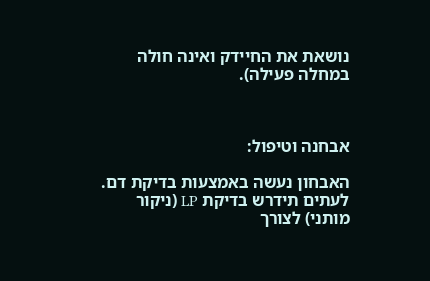נושאת את החיידק ואינה חולה במחלה פעילה).



אבחנה וטיפול:

האבחון נעשה באמצעות בדיקת דם. לעתים תידרש בדיקת LP (ניקור מותני) לצורך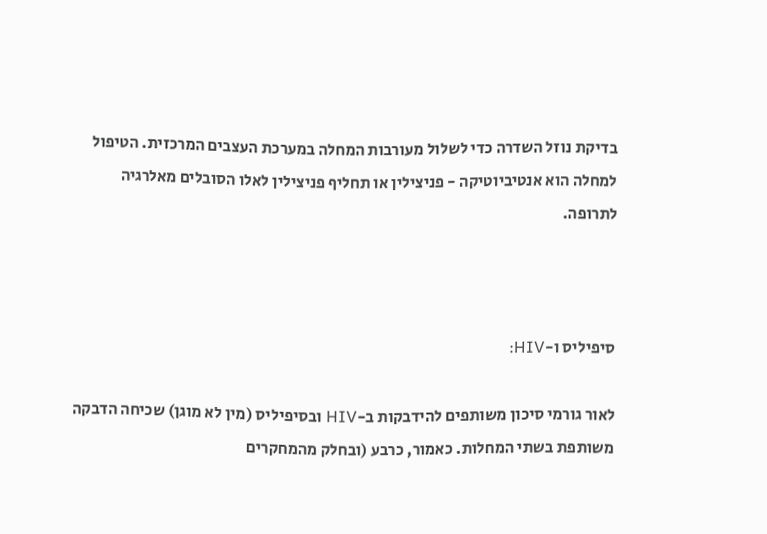בדיקת נוזל השדרה כדי לשלול מעורבות המחלה במערכת העצבים המרכזית. הטיפול למחלה הוא אנטיביוטיקה - פניצילין או תחליף פניצילין לאלו הסובלים מאלרגיה לתרופה.



סיפיליס ו-HIV:

לאור גורמי סיכון משותפים להידבקות ב-HIV ובסיפיליס (מין לא מוגן) שכיחה הדבקה משותפת בשתי המחלות. כאמור, כרבע (ובחלק מהמחקרים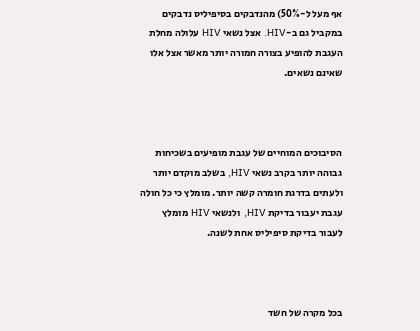אף מעל ל-50%) מהנדבקים בסיפיליס נדבקים במקביל גם ב-HIV. אצל נשאי HIV עלולה מחלת העגבת להופיע בצורה חמורה יותר מאשר אצל אלו שאינם נשאים.



הסיבוכים המוחיים של עגבת מופיעים בשכיחות גבוהה יותר בקרב נשאי HIV, בשלב מוקדם יותר ולעתים בדרגת חומרה קשה יותר. מומלץ כי כל חולה עגבת יעבור בדיקת HIV, ולנשאי HIV מומלץ לעבור בדיקת סיפיליס אחת לשנה.



בכל מקרה של חשד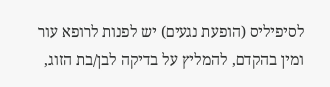לסיפיליס (הופעת נגעים) יש לפנות לרופא עור ומין בהקדם, להמליץ על בדיקה לבן/בת הזוג,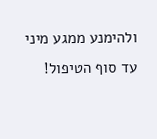ולהימנע ממגע מיני עד סוף הטיפול!